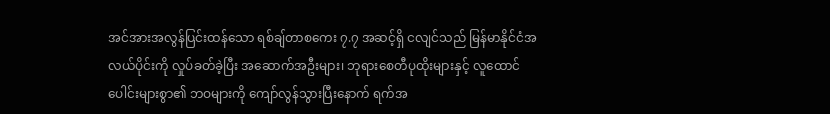အင်အားအလွန်ပြင်းထန်သော ရစ်ချ်တာစကေး ၇.၇ အဆင့်ရှိ ငလျင်သည် မြန်မာနိုင်ငံအလယ်ပိုင်းကို လှုပ်ခတ်ခဲ့ပြီး အဆောက်အဦးများ၊ ဘုရားစေတီပုထိုးများနှင့် လူထောင်ပေါင်းများစွာ၏ ဘဝများကို ကျော်လွန်သွားပြီးနောက် ရက်အ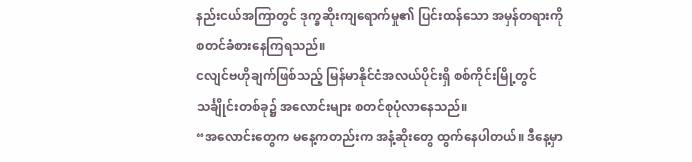နည်းငယ်အကြာတွင် ဒုက္ခဆိုးကျရောက်မှု၏ ပြင်းထန်သော အမှန်တရားကို စတင်ခံစားနေကြရသည်။
ငလျင်ဗဟိုချက်ဖြစ်သည့် မြန်မာနိုင်ငံအလယ်ပိုင်းရှိ စစ်ကိုင်းမြို့တွင် သင်္ချိုင်းတစ်ခု၌ အလောင်းများ စတင်စုပုံလာနေသည်။
“အလောင်းတွေက မနေ့ကတည်းက အနံ့ဆိုးတွေ ထွက်နေပါတယ်။ ဒီနေ့မှာ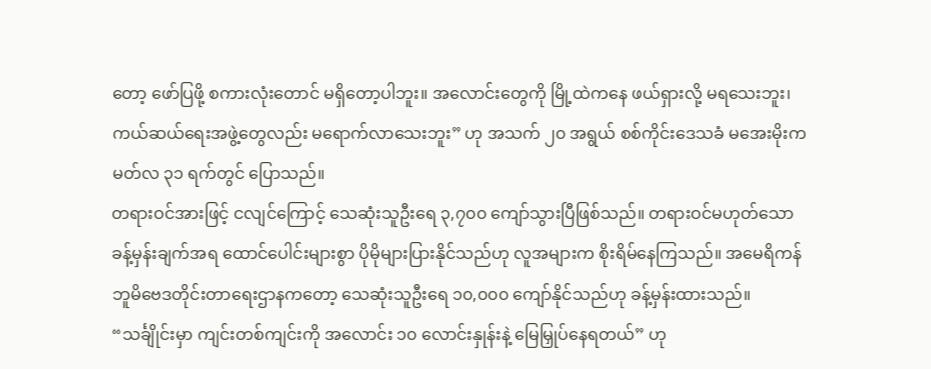တော့ ဖော်ပြဖို့ စကားလုံးတောင် မရှိတော့ပါဘူး။ အလောင်းတွေကို မြို့ထဲကနေ ဖယ်ရှားလို့ မရသေးဘူး၊ ကယ်ဆယ်ရေးအဖွဲ့တွေလည်း မရောက်လာသေးဘူး” ဟု အသက် ၂၀ အရွယ် စစ်ကိုင်းဒေသခံ မအေးမိုးက မတ်လ ၃၁ ရက်တွင် ပြောသည်။
တရားဝင်အားဖြင့် ငလျင်ကြောင့် သေဆုံးသူဦးရေ ၃,၇၀၀ ကျော်သွားပြီဖြစ်သည်။ တရားဝင်မဟုတ်သော ခန့်မှန်းချက်အရ ထောင်ပေါင်းများစွာ ပိုမိုများပြားနိုင်သည်ဟု လူအများက စိုးရိမ်နေကြသည်။ အမေရိကန် ဘူမိဗေဒတိုင်းတာရေးဌာနကတော့ သေဆုံးသူဦးရေ ၁၀,၀၀၀ ကျော်နိုင်သည်ဟု ခန့်မှန်းထားသည်။
“သင်္ချိုင်းမှာ ကျင်းတစ်ကျင်းကို အလောင်း ၁၀ လောင်းနှုန်းနဲ့ မြေမြှုပ်နေရတယ်” ဟု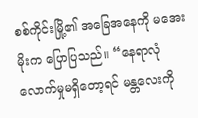စစ်ကိုင်းမြို့၏ အခြေအနေကို မအေးမိုးက ပြောပြသည်။ “နေရာလုံလောက်မှုမရှိတော့ရင် မန္တလေးကို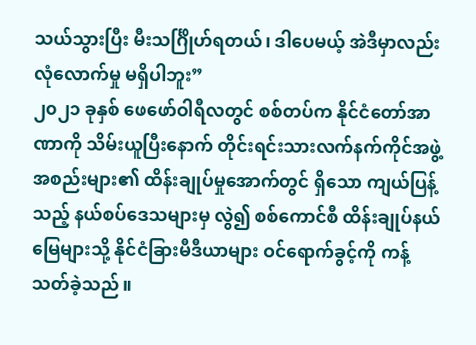သယ်သွားပြီး မီးသင်္ဂြိုဟ်ရတယ်၊ ဒါပေမယ့် အဲဒီမှာလည်း လုံလောက်မှု မရှိပါဘူး”
၂၀၂၁ ခုနှစ် ဖေဖော်ဝါရီလတွင် စစ်တပ်က နိုင်ငံတော်အာဏာကို သိမ်းယူပြီးနောက် တိုင်းရင်းသားလက်နက်ကိုင်အဖွဲ့အစည်းများ၏ ထိန်းချုပ်မှုအောက်တွင် ရှိသော ကျယ်ပြန့်သည့် နယ်စပ်ဒေသများမှ လွဲ၍ စစ်ကောင်စီ ထိန်းချုပ်နယ်မြေများသို့ နိုင်ငံခြားမီဒီယာများ ဝင်ရောက်ခွင့်ကို ကန့်သတ်ခဲ့သည်။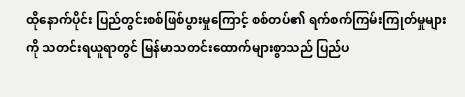ထိုနောက်ပိုင်း ပြည်တွင်းစစ်ဖြစ်ပွားမှုကြောင့် စစ်တပ်၏ ရက်စက်ကြမ်းကြုတ်မှုများကို သတင်းရယူရာတွင် မြန်မာသတင်းထောက်များစွာသည် ပြည်ပ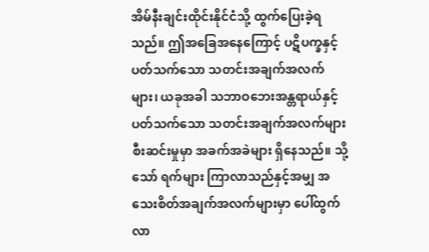အိမ်နီးချင်းထိုင်းနိုင်ငံသို့ ထွက်ပြေးခဲ့ရသည်။ ဤအခြေအနေကြောင့် ပဋိပက္ခနှင့် ပတ်သက်သော သတင်းအချက်အလက်များ၊ ယခုအခါ သဘာဝဘေးအန္တရာယ်နှင့် ပတ်သက်သော သတင်းအချက်အလက်များ စီးဆင်းမှုမှာ အခက်အခဲများ ရှိနေသည်။ သို့သော် ရက်များ ကြာလာသည်နှင့်အမျှ အသေးစိတ်အချက်အလက်များမှာ ပေါ်ထွက်လာ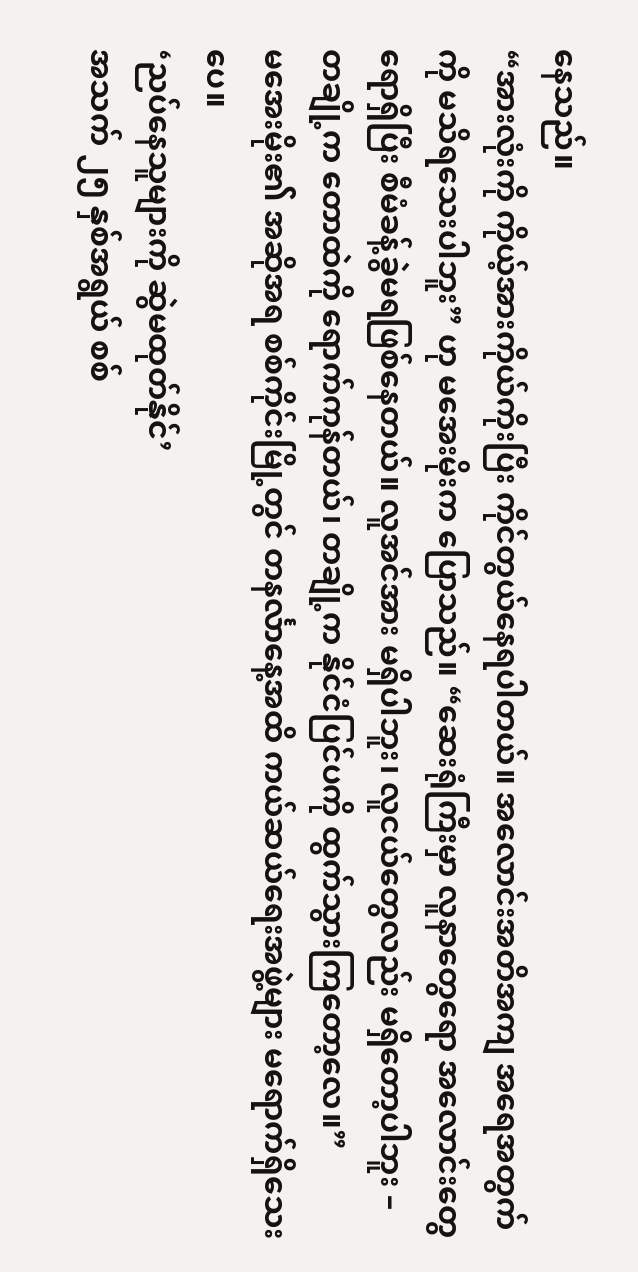နေသည်။
“အားလုံးကို ကိုယ့်အားကိုယ်ကိုးပြီး ကိုင်တွယ်နေရပါတယ်။ အလောင်းအတိအကျ အရေအတွက်ကို မသိရသေးပါဘူး” ဟု မအေးမိုးက ပြောသည်။ “ဆေးရုံကြီးမှာ လူနာတွေရော အလောင်းတွေရောရှိပြီး စီမံခန့်ခွဲမရဖြစ်နေတယ်။ လူအင်အား မရှိပါဘူး၊ လူငယ်တွေလည်း မရှိတော့ပါဘူး – တချို့က တောထဲကို ရောက်ကုန်တယ်၊ တချို့က နိုင်ငံပြင်ပကို ထွက်သွားကြတော့လေ။”
မအေးမိုး၏ အဆိုအရ စစ်ကိုင်းမြို့တွင် တနင်္လာနေ့အထိ ကယ်ဆယ်ရေးအဖွဲ့များ မရောက်ရှိသေးပေ။
‘ညပ်နေသူများကို ဆွဲမထုတ်နိုင်’
အသက် ၂၅ နှစ်အရွယ် စစ်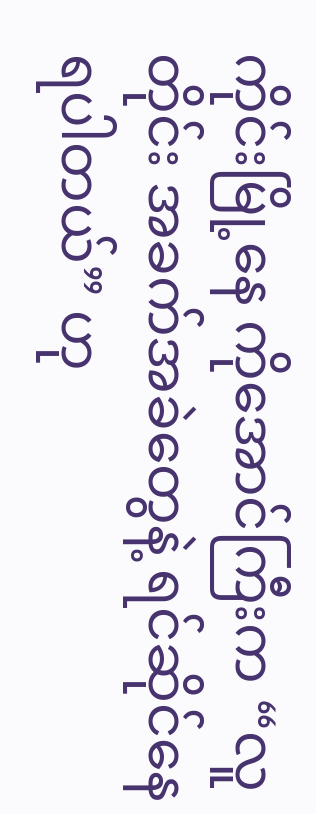ကိုင်းမြို့နေ ကိုအောင်ကြီးက “လူတိုင်း အခက်အခဲတွေနဲ့ ရင်ဆိုင်နေရပါတယ်” ဟု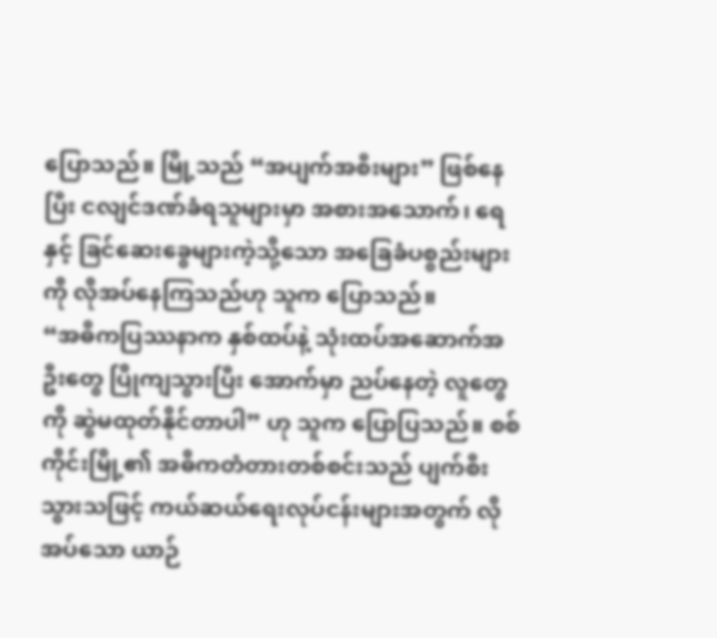ပြောသည်။ မြို့သည် “အပျက်အစီးများ” ဖြစ်နေပြီး ငလျင်ဒဏ်ခံရသူများမှာ အစားအသောက်၊ ရေနှင့် ခြင်ဆေးခွေများကဲ့သို့သော အခြေခံပစ္စည်းများကို လိုအပ်နေကြသည်ဟု သူက ပြောသည်။
“အဓိကပြဿနာက နှစ်ထပ်နဲ့ သုံးထပ်အဆောက်အဦးတွေ ပြိုကျသွားပြီး အောက်မှာ ညပ်နေတဲ့ လူတွေကို ဆွဲမထုတ်နိုင်တာပါ” ဟု သူက ပြောပြသည်။ စစ်ကိုင်းမြို့၏ အဓိကတံတားတစ်စင်းသည် ပျက်စီးသွားသဖြင့် ကယ်ဆယ်ရေးလုပ်ငန်းများအတွက် လိုအပ်သော ယာဉ်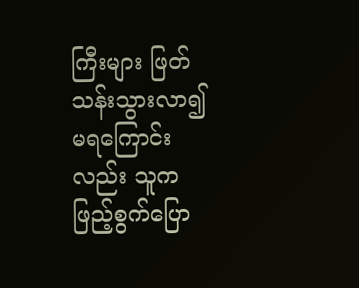ကြီးများ ဖြတ်သန်းသွားလာ၍ မရကြောင်းလည်း သူက ဖြည့်စွက်ပြော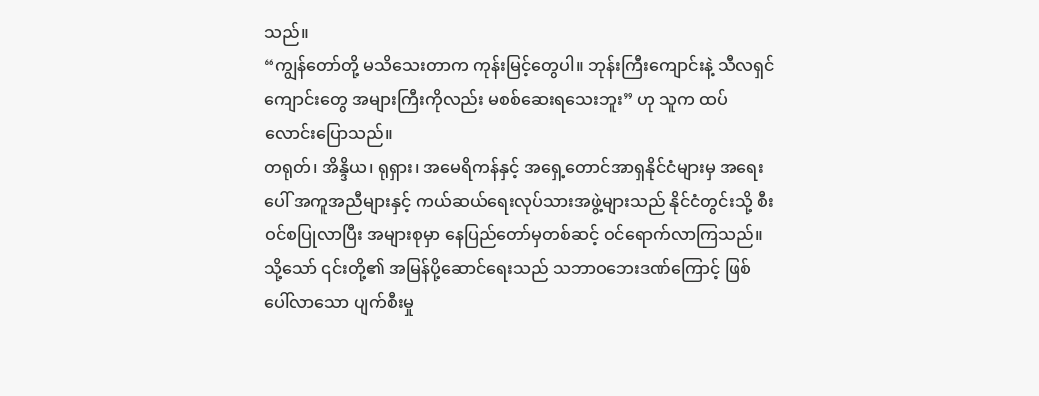သည်။
“ကျွန်တော်တို့ မသိသေးတာက ကုန်းမြင့်တွေပါ။ ဘုန်းကြီးကျောင်းနဲ့ သီလရှင်ကျောင်းတွေ အများကြီးကိုလည်း မစစ်ဆေးရသေးဘူး” ဟု သူက ထပ်လောင်းပြောသည်။
တရုတ်၊ အိန္ဒိယ၊ ရုရှား၊ အမေရိကန်နှင့် အရှေ့တောင်အာရှနိုင်ငံများမှ အရေးပေါ် အကူအညီများနှင့် ကယ်ဆယ်ရေးလုပ်သားအဖွဲ့များသည် နိုင်ငံတွင်းသို့ စီးဝင်စပြုလာပြီး အများစုမှာ နေပြည်တော်မှတစ်ဆင့် ဝင်ရောက်လာကြသည်။ သို့သော် ၎င်းတို့၏ အမြန်ပို့ဆောင်ရေးသည် သဘာဝဘေးဒဏ်ကြောင့် ဖြစ်ပေါ်လာသော ပျက်စီးမှု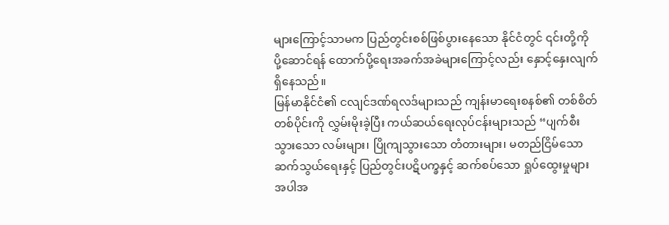များကြောင့်သာမက ပြည်တွင်းစစ်ဖြစ်ပွားနေသော နိုင်ငံတွင် ၎င်းတို့ကို ပို့ဆောင်ရန် ထောက်ပို့ရေးအခက်အခဲများကြောင့်လည်း နှောင့်နှေးလျက်ရှိနေသည်။
မြန်မာနိုင်ငံ၏ ငလျင်ဒဏ်ရလဒ်များသည် ကျန်းမာရေးစနစ်၏ တစ်စိတ်တစ်ပိုင်းကို လွှမ်းမိုးခဲ့ပြီး ကယ်ဆယ်ရေးလုပ်ငန်းများသည် “ပျက်စီးသွားသော လမ်းများ၊ ပြိုကျသွားသော တံတားများ၊ မတည်ငြိမ်သော ဆက်သွယ်ရေးနှင့် ပြည်တွင်းပဋိပက္ခနှင့် ဆက်စပ်သော ရှုပ်ထွေးမှုများအပါအ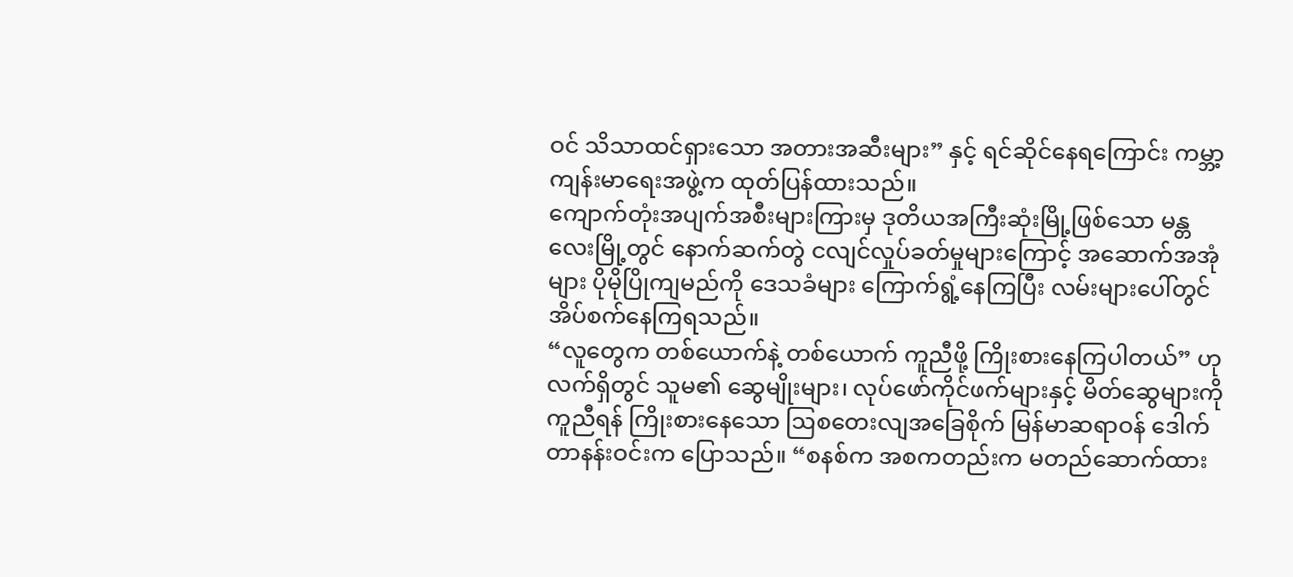ဝင် သိသာထင်ရှားသော အတားအဆီးများ” နှင့် ရင်ဆိုင်နေရကြောင်း ကမ္ဘာ့ကျန်းမာရေးအဖွဲ့က ထုတ်ပြန်ထားသည်။
ကျောက်တုံးအပျက်အစီးများကြားမှ ဒုတိယအကြီးဆုံးမြို့ဖြစ်သော မန္တလေးမြို့တွင် နောက်ဆက်တွဲ ငလျင်လှုပ်ခတ်မှုများကြောင့် အဆောက်အအုံများ ပိုမိုပြိုကျမည်ကို ဒေသခံများ ကြောက်ရွံ့နေကြပြီး လမ်းများပေါ်တွင် အိပ်စက်နေကြရသည်။
“လူတွေက တစ်ယောက်နဲ့ တစ်ယောက် ကူညီဖို့ ကြိုးစားနေကြပါတယ်” ဟု လက်ရှိတွင် သူမ၏ ဆွေမျိုးများ၊ လုပ်ဖော်ကိုင်ဖက်များနှင့် မိတ်ဆွေများကို ကူညီရန် ကြိုးစားနေသော ဩစတေးလျအခြေစိုက် မြန်မာဆရာဝန် ဒေါက်တာနန်းဝင်းက ပြောသည်။ “စနစ်က အစကတည်းက မတည်ဆောက်ထား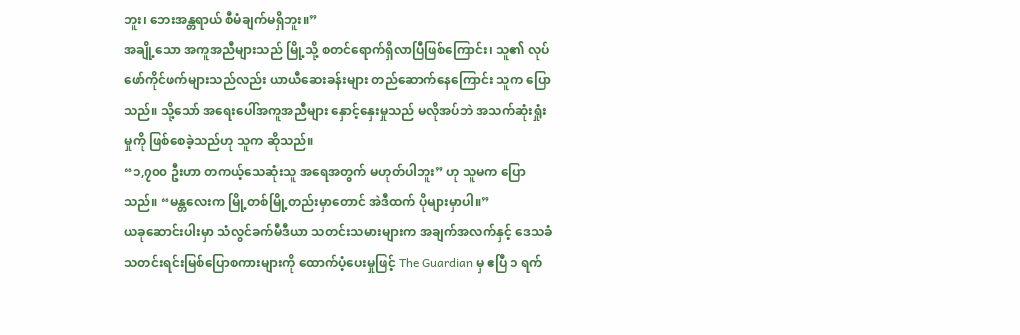ဘူး၊ ဘေးအန္တရာယ် စီမံချက်မရှိဘူး။”
အချို့သော အကူအညီများသည် မြို့သို့ စတင်ရောက်ရှိလာပြီဖြစ်ကြောင်း၊ သူ၏ လုပ်ဖော်ကိုင်ဖက်များသည်လည်း ယာယီဆေးခန်းများ တည်ဆောက်နေကြောင်း သူက ပြောသည်။ သို့သော် အရေးပေါ်အကူအညီများ နှောင့်နှေးမှုသည် မလိုအပ်ဘဲ အသက်ဆုံးရှုံးမှုကို ဖြစ်စေခဲ့သည်ဟု သူက ဆိုသည်။
“၁,၇၀၀ ဦးဟာ တကယ့်သေဆုံးသူ အရေအတွက် မဟုတ်ပါဘူး” ဟု သူမက ပြောသည်။ “မန္တလေးက မြို့တစ်မြို့တည်းမှာတောင် အဲဒီထက် ပိုများမှာပါ။”
ယခုဆောင်းပါးမှာ သံလွင်ခက်မီဒီယာ သတင်းသမားများက အချက်အလက်နှင့် ဒေသခံသတင်းရင်းမြစ်ပြောစကားများကို ထောက်ပံ့ပေးမှုဖြင့် The Guardian မှ ဧပြီ ၁ ရက်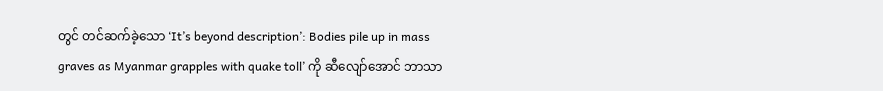တွင် တင်ဆက်ခဲ့သော ‘It’s beyond description’: Bodies pile up in mass graves as Myanmar grapples with quake toll’ ကို ဆီလျော်အောင် ဘာသာ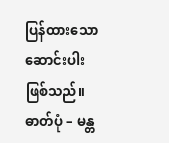ပြန်ထားသော ဆောင်းပါးဖြစ်သည်။
ဓာတ်ပုံ – မန္တ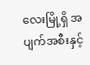လေးမြို့ရှိ အပျက်အစီးနှင့်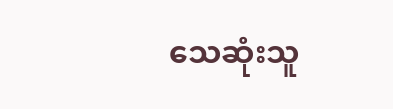သေဆုံးသူ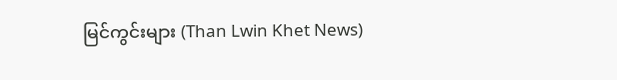မြင်ကွင်းများ (Than Lwin Khet News)